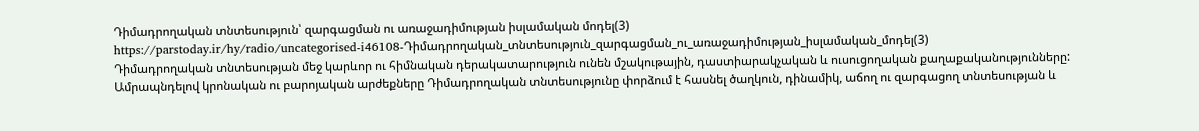Դիմադրողական տնտեսություն՝ զարգացման ու առաջադիմության իսլամական մոդել(3)
https://parstoday.ir/hy/radio/uncategorised-i46108-Դիմադրողական_տնտեսություն_զարգացման_ու_առաջադիմության_իսլամական_մոդել(3)
Դիմադրողական տնտեսության մեջ կարևոր ու հիմնական դերակատարություն ունեն մշակութային, դաստիարակչական և ուսուցողական քաղաքականությունները: Ամրապնդելով կրոնական ու բարոյական արժեքները Դիմադրողական տնտեսությունը փորձում է հասնել ծաղկուն, դինամիկ, աճող ու զարգացող տնտեսության և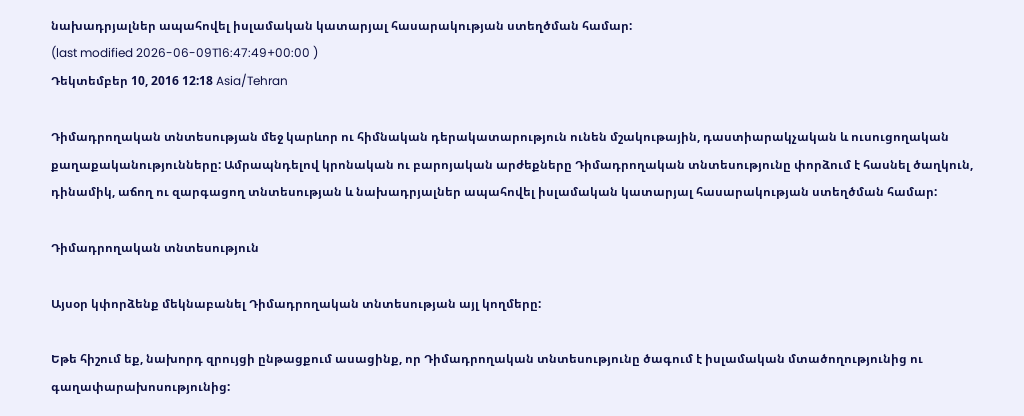նախադրյալներ ապահովել իսլամական կատարյալ հասարակության ստեղծման համար:
(last modified 2026-06-09T16:47:49+00:00 )
Դեկտեմբեր 10, 2016 12:18 Asia/Tehran

Դիմադրողական տնտեսության մեջ կարևոր ու հիմնական դերակատարություն ունեն մշակութային, դաստիարակչական և ուսուցողական քաղաքականությունները: Ամրապնդելով կրոնական ու բարոյական արժեքները Դիմադրողական տնտեսությունը փորձում է հասնել ծաղկուն, դինամիկ, աճող ու զարգացող տնտեսության և նախադրյալներ ապահովել իսլամական կատարյալ հասարակության ստեղծման համար:

Դիմադրողական տնտեսություն

Այսօր կփորձենք մեկնաբանել Դիմադրողական տնտեսության այլ կողմերը:

Եթե հիշում եք, նախորդ զրույցի ընթացքում ասացինք, որ Դիմադրողական տնտեսությունը ծագում է իսլամական մտածողությունից ու գաղափարախոսությունից: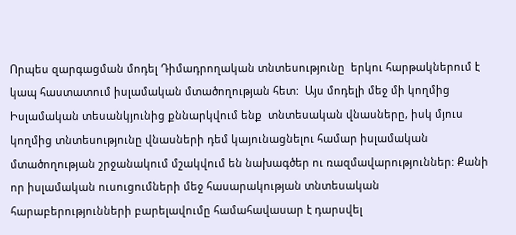Որպես զարգացման մոդել Դիմադրողական տնտեսությունը  երկու հարթակներում է կապ հաստատում իսլամական մտածողության հետ:  Այս մոդելի մեջ մի կողմից Իսլամական տեսանկյունից քննարկվում ենք  տնտեսական վնասները, իսկ մյուս կողմից տնտեսությունը վնասների դեմ կայունացնելու համար իսլամական մտածողության շրջանակում մշակվում են նախագծեր ու ռազմավարություններ: Քանի որ իսլամական ուսուցումների մեջ հասարակության տնտեսական հարաբերությունների բարելավումը համահավասար է դարսվել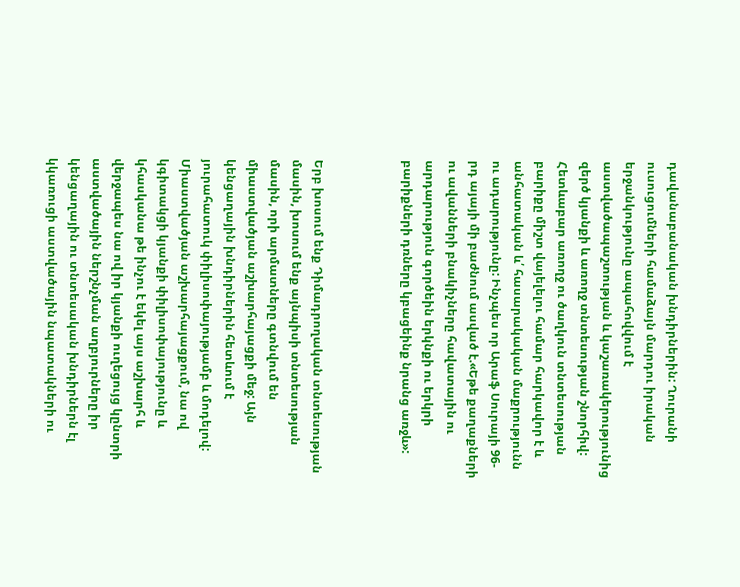դավանաբանական խնդիրներին: Ղուրանի ուսուցումների համաձայն մարդու իրական երջանկությունը ապահովվում է աստվածապաշտության և կաշառակերությունից զերծ կյանքի և առողջ տնտեսության շնորհիվ: Հետևաբար առողջ ու ծաղկուն տնտեսության բարիքը միշտ վայելելու համար հարկավոր է և անհատական և՛ հասարակական մաքրությունն ու ադարությունը: Ինչպես որ Արաֆ Սուրայի 96-րդ այայի մի բաժնում ասված է.«Եթե քաղաքների ու ավանների բնակիչները հավատային ու արդարություն գործեին երկնքի ու երկրի  բարիքների դռները կբացեինք նրանց առջև»:



Երբ խոսում ենք Դիմադրողական տնտեսության մասին, խոսում ենք այնպիսի տնտեսության մասին, որի արմատները գտնվում են միաստվածյան աշխարհայացքի մեջ: Այն կենցաղային խնդիրներին հետևում է յուրահատուկ փիլիսոփայությամբ և մոդելով: Միաստվածյան աշխարհայացքում, նա ով կգիտակցի կյանքի փիլիսոփայությունը և կհասկանա թե ինչու է եկել այս աշխարհ և վերջապես նա ով իր կյանքի ուղեցույց կընտրի աստվածային ներշնչման աղբյուրները իր կենցաղային ու տնտեսական խնդիրներն էլ կկառուցի աստվածային նպատակների ու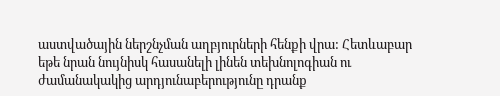աստվածային ներշնչման աղբյուրների հենքի վրա: Հետևաբար եթե նրան նույնիսկ հասանելի լինեն տեխնոլոգիան ու ժամանակակից արդյունաբերությունը դրանք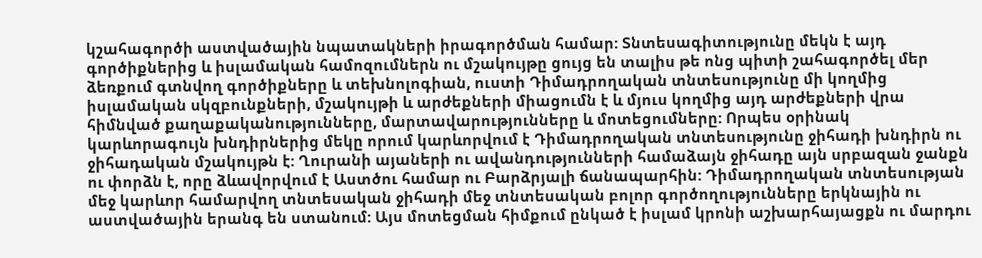կշահագործի աստվածային նպատակների իրագործման համար: Տնտեսագիտությունը մեկն է այդ գործիքներից և իսլամական համոզումներն ու մշակույթը ցույց են տալիս թե ոնց պիտի շահագործել մեր ձեռքում գտնվող գործիքները և տեխնոլոգիան, ուստի Դիմադրողական տնտեսությունը մի կողմից իսլամական սկզբունքների, մշակույթի և արժեքների միացումն է և մյուս կողմից այդ արժեքների վրա հիմնված քաղաքականությունները, մարտավարությունները և մոտեցումները: Որպես օրինակ կարևորագույն խնդիրներից մեկը որում կարևորվում է Դիմադրողական տնտեսությունը ջիհադի խնդիրն ու ջիհադական մշակույթն է: Ղուրանի այաների ու ավանդությունների համաձայն ջիհադը այն սրբազան ջանքն ու փորձն է, որը ձևավորվում է Աստծու համար ու Բարձրյալի ճանապարհին: Դիմադրողական տնտեսության մեջ կարևոր համարվող տնտեսական ջիհադի մեջ տնտեսական բոլոր գործողությունները երկնային ու աստվածային երանգ են ստանում: Այս մոտեցման հիմքում ընկած է իսլամ կրոնի աշխարհայացքն ու մարդու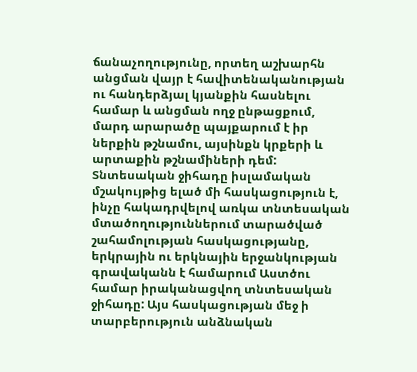ճանաչողությունը, որտեղ աշխարհն անցման վայր է հավիտենականության ու հանդերձյալ կյանքին հասնելու համար և անցման ողջ ընթացքում, մարդ արարածը պայքարում է իր ներքին թշնամու, այսինքն կրքերի և արտաքին թշնամիների դեմ: Տնտեսական ջիհադը իսլամական մշակույթից ելած մի հասկացություն է, ինչը հակադրվելով առկա տնտեսական մտածողություններում տարածված շահամոլության հասկացությանը, երկրային ու երկնային երջանկության գրավականն է համարում Աստծու համար իրականացվող տնտեսական ջիհադը: Այս հասկացության մեջ ի տարբերություն անձնական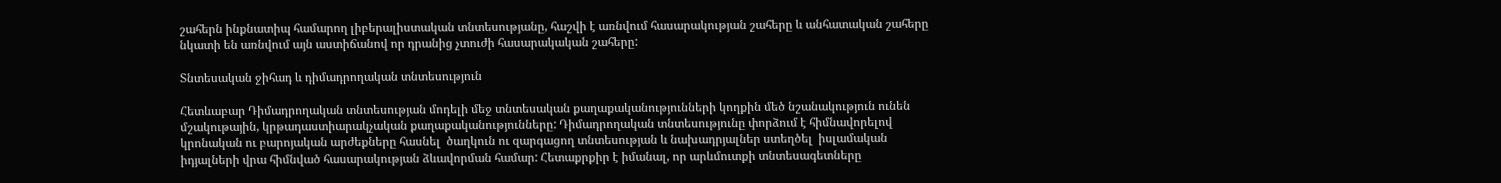շահերն ինքնատիպ համարող լիբերալիստական տնտեսությանը, հաշվի է առնվում հասարակության շահերը և անհատական շահերը նկատի են առնվում այն աստիճանով որ դրանից չտուժի հասարակական շահերը:

Տնտեսական ջիհադ և դիմադրողական տնտեսություն

Հետևաբար Դիմադրողական տնտեսության մոդելի մեջ տնտեսական քաղաքականությունների կողքին մեծ նշանակություն ունեն մշակութային, կրթադաստիարակչական քաղաքականությունները: Դիմադրողական տնտեսությունը փորձում է հիմնավորելով կրոնական ու բարոյական արժեքները հասնել  ծաղկուն ու զարգացող տնտեսության և նախադրյալներ ստեղծել  իսլամական իդյալների վրա հիմնված հասարակության ձևավորման համար: Հետաքրքիր է իմանալ, որ արևմուտքի տնտեսագետները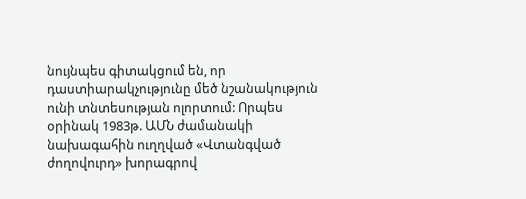նույնպես գիտակցում են, որ դաստիարակչությունը մեծ նշանակություն ունի տնտեսության ոլորտում: Որպես օրինակ 1983թ. ԱՄՆ ժամանակի նախագահին ուղղված «Վտանգված ժողովուրդ» խորագրով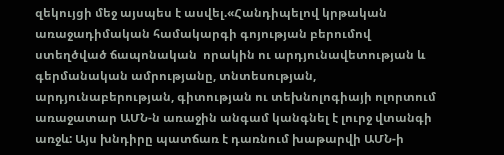զեկույցի մեջ այսպես է ասվել.«Հանդիպելով կրթական առաջադիմական համակարգի գոյության բերումով ստեղծված ճապոնական  որակին ու արդյունավետության և գերմանական ամրությանը, տնտեսության, արդյունաբերության, գիտության ու տեխնոլոգիայի ոլորտում առաջատար ԱՄՆ-ն առաջին անգամ կանգնել է լուրջ վտանգի առջև: Այս խնդիրը պատճառ է դառնում խաթարվի ԱՄՆ-ի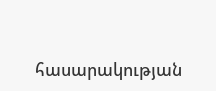հասարակության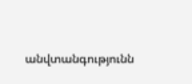անվտանգությունն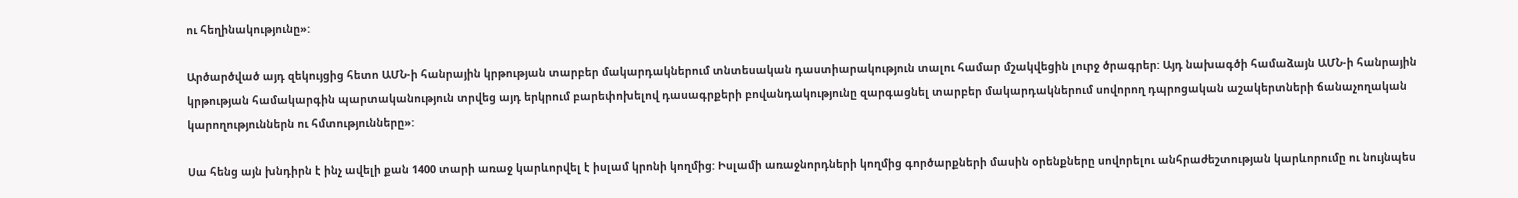ու հեղինակությունը»:

Արծարծված այդ զեկույցից հետո ԱՄՆ-ի հանրային կրթության տարբեր մակարդակներում տնտեսական դաստիարակություն տալու համար մշակվեցին լուրջ ծրագրեր: Այդ նախագծի համաձայն ԱՄՆ-ի հանրային կրթության համակարգին պարտականություն տրվեց այդ երկրում բարեփոխելով դասագրքերի բովանդակությունը զարգացնել տարբեր մակարդակներում սովորող դպրոցական աշակերտների ճանաչողական կարողություններն ու հմտությունները»:

Սա հենց այն խնդիրն է ինչ ավելի քան 1400 տարի առաջ կարևորվել է իսլամ կրոնի կողմից: Իսլամի առաջնորդների կողմից գործարքների մասին օրենքները սովորելու անհրաժեշտության կարևորումը ու նույնպես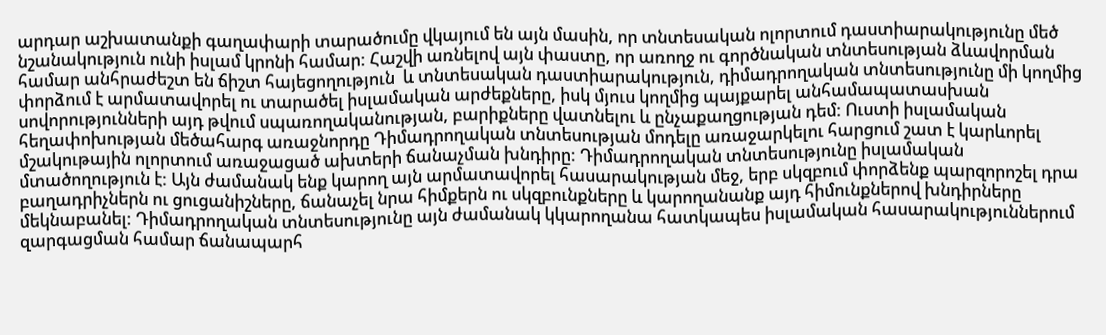արդար աշխատանքի գաղափարի տարածումը վկայում են այն մասին, որ տնտեսական ոլորտում դաստիարակությունը մեծ նշանակություն ունի իսլամ կրոնի համար: Հաշվի առնելով այն փաստը, որ առողջ ու գործնական տնտեսության ձևավորման համար անհրաժեշտ են ճիշտ հայեցողություն  և տնտեսական դաստիարակություն, դիմադրողական տնտեսությունը մի կողմից փորձում է արմատավորել ու տարածել իսլամական արժեքները, իսկ մյուս կողմից պայքարել անհամապատասխան սովորությունների այդ թվում սպառողականության, բարիքները վատնելու և ընչաքաղցության դեմ: Ուստի իսլամական հեղափոխության մեծահարգ առաջնորդը Դիմադրողական տնտեսության մոդելը առաջարկելու հարցում շատ է կարևորել մշակութային ոլորտում առաջացած ախտերի ճանաչման խնդիրը: Դիմադրողական տնտեսությունը իսլամական մտածողություն է: Այն ժամանակ ենք կարող այն արմատավորել հասարակության մեջ, երբ սկզբում փորձենք պարզորոշել դրա բաղադրիչներն ու ցուցանիշները, ճանաչել նրա հիմքերն ու սկզբունքները և կարողանանք այդ հիմունքներով խնդիրները մեկնաբանել: Դիմադրողական տնտեսությունը այն ժամանակ կկարողանա հատկապես իսլամական հասարակություններում զարգացման համար ճանապարհ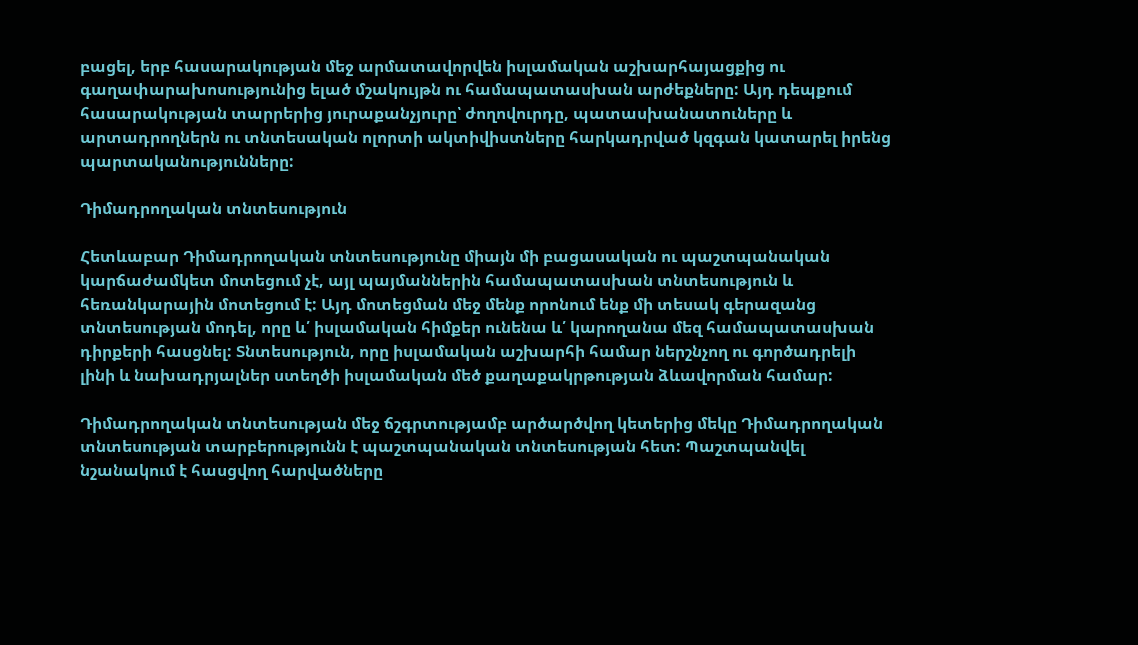բացել, երբ հասարակության մեջ արմատավորվեն իսլամական աշխարհայացքից ու գաղափարախոսությունից ելած մշակույթն ու համապատասխան արժեքները: Այդ դեպքում հասարակության տարրերից յուրաքանչյուրը՝ ժողովուրդը, պատասխանատուները և արտադրողներն ու տնտեսական ոլորտի ակտիվիստները հարկադրված կզգան կատարել իրենց պարտականությունները:

Դիմադրողական տնտեսություն

Հետևաբար Դիմադրողական տնտեսությունը միայն մի բացասական ու պաշտպանական կարճաժամկետ մոտեցում չէ, այլ պայմաններին համապատասխան տնտեսություն և հեռանկարային մոտեցում է: Այդ մոտեցման մեջ մենք որոնում ենք մի տեսակ գերազանց տնտեսության մոդել, որը և՛ իսլամական հիմքեր ունենա և՛ կարողանա մեզ համապատասխան դիրքերի հասցնել: Տնտեսություն, որը իսլամական աշխարհի համար ներշնչող ու գործադրելի լինի և նախադրյալներ ստեղծի իսլամական մեծ քաղաքակրթության ձևավորման համար:

Դիմադրողական տնտեսության մեջ ճշգրտությամբ արծարծվող կետերից մեկը Դիմադրողական տնտեսության տարբերությունն է պաշտպանական տնտեսության հետ: Պաշտպանվել նշանակում է հասցվող հարվածները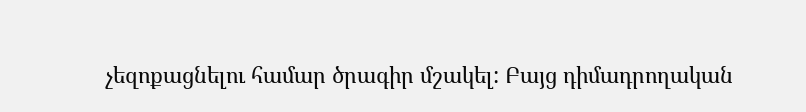չեզոքացնելու համար ծրագիր մշակել: Բայց դիմադրողական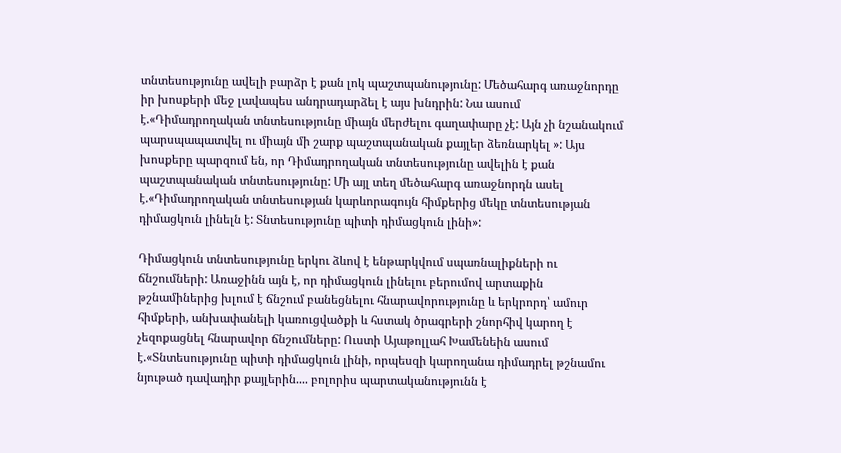տնտեսությունը ավելի բարձր է քան լոկ պաշտպանությունը: Մեծահարգ առաջնորդը իր խոսքերի մեջ լավապես անդրադարձել է այս խնդրին: Նա ասում է.«Դիմադրողական տնտեսությունը միայն մերժելու գաղափարը չէ: Այն չի նշանակում պարսպապատվել ու միայն մի շարք պաշտպանական քայլեր ձեռնարկել »: Այս խոսքերը պարզում են, որ Դիմադրողական տնտեսությունը ավելին է քան պաշտպանական տնտեսությունը: Մի այլ տեղ մեծահարգ առաջնորդն ասել է.«Դիմադրողական տնտեսության կարևորագույն հիմքերից մեկը տնտեսության դիմացկուն լինելն է: Տնտեսությունը պիտի դիմացկուն լինի»:

Դիմացկուն տնտեսությունը երկու ձևով է ենթարկվում սպառնալիքների ու ճնշումների: Առաջինն այն է, որ դիմացկուն լինելու բերումով արտաքին թշնամիներից խլում է ճնշում բանեցնելու հնարավորությունը և երկրորդ՝ ամուր հիմքերի, անխափանելի կառուցվածքի և հստակ ծրագրերի շնորհիվ կարող է չեզոքացնել հնարավոր ճնշումները: Ուստի Այաթոլլահ Խամենեին ասում է.«Տնտեսությունը պիտի դիմացկուն լինի, որպեսզի կարողանա դիմադրել թշնամու նյութած դավադիր քայլերին.... բոլորիս պարտականությունն է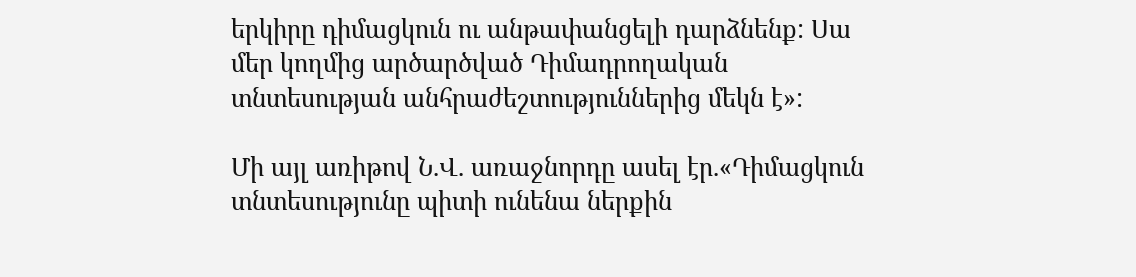երկիրը դիմացկուն ու անթափանցելի դարձնենք: Սա մեր կողմից արծարծված Դիմադրողական տնտեսության անհրաժեշտություններից մեկն է»:

Մի այլ առիթով Ն.Վ. առաջնորդը ասել էր.«Դիմացկուն տնտեսությունը պիտի ունենա ներքին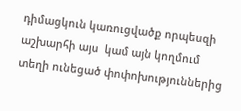դիմացկուն կառուցվածք որպեսզի աշխարհի այս  կամ այն կողմում տեղի ունեցած փոփոխություններից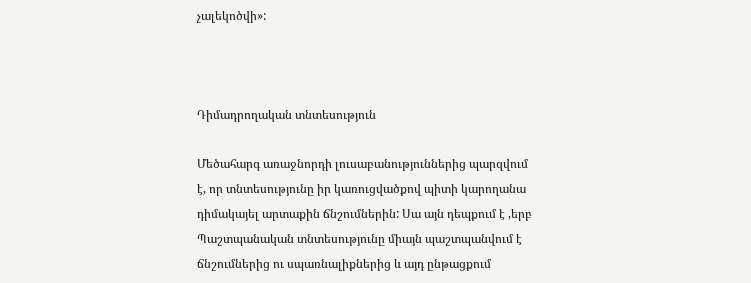չալեկոծվի»:



Դիմադրողական տնտեսություն

Մեծահարգ առաջնորդի լուսաբանություններից պարզվում է, որ տնտեսությունը իր կառուցվածքով պիտի կարողանա դիմակայել արտաքին ճնշումներին: Սա այն դեպքում է ,երբ Պաշտպանական տնտեսությունը միայն պաշտպանվում է ճնշումներից ու սպառնալիքներից և այդ ընթացքում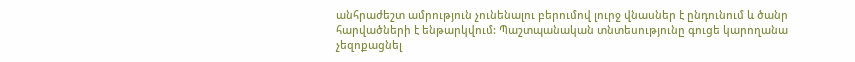անհրաժեշտ ամրություն չունենալու բերումով լուրջ վնասներ է ընդունում և ծանր հարվածների է ենթարկվում: Պաշտպանական տնտեսությունը գուցե կարողանա չեզոքացնել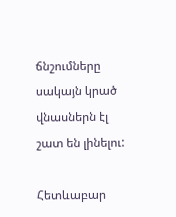ճնշումները սակայն կրած վնասներն էլ շատ են լինելու:

Հետևաբար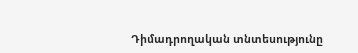Դիմադրողական տնտեսությունը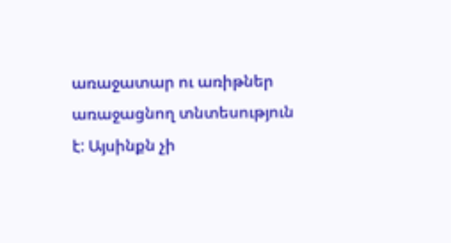առաջատար ու առիթներ առաջացնող տնտեսություն է: Այսինքն չի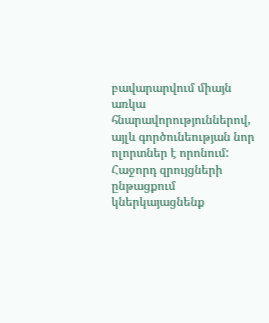բավարարվում միայն առկա հնարավորություններով, այլև գործունեության նոր ոլորտներ է որոնում: Հաջորդ զրույցների ընթացքում կներկայացնենք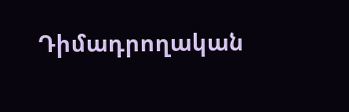Դիմադրողական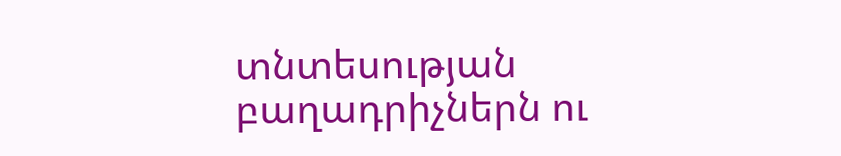տնտեսության բաղադրիչներն ու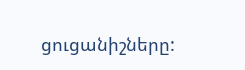ցուցանիշները: